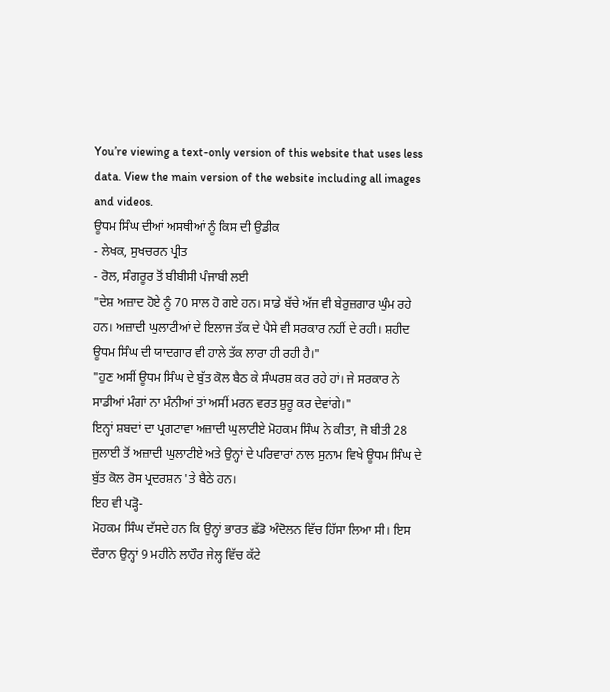You’re viewing a text-only version of this website that uses less data. View the main version of the website including all images and videos.
ਊਧਮ ਸਿੰਘ ਦੀਆਂ ਅਸਥੀਆਂ ਨੂੰ ਕਿਸ ਦੀ ਉਡੀਕ
- ਲੇਖਕ, ਸੁਖਚਰਨ ਪ੍ਰੀਤ
- ਰੋਲ, ਸੰਗਰੂਰ ਤੋਂ ਬੀਬੀਸੀ ਪੰਜਾਬੀ ਲਈ
"ਦੇਸ਼ ਅਜ਼ਾਦ ਹੋਏ ਨੂੰ 70 ਸਾਲ ਹੋ ਗਏ ਹਨ। ਸਾਡੇ ਬੱਚੇ ਅੱਜ ਵੀ ਬੇਰੁਜ਼ਗਾਰ ਘੁੰਮ ਰਹੇ ਹਨ। ਅਜ਼ਾਦੀ ਘੁਲਾਟੀਆਂ ਦੇ ਇਲਾਜ ਤੱਕ ਦੇ ਪੈਸੇ ਵੀ ਸਰਕਾਰ ਨਹੀਂ ਦੇ ਰਹੀ। ਸ਼ਹੀਦ ਊਧਮ ਸਿੰਘ ਦੀ ਯਾਦਗਾਰ ਵੀ ਹਾਲੇ ਤੱਕ ਲਾਰਾ ਹੀ ਰਹੀ ਹੈ।"
"ਹੁਣ ਅਸੀਂ ਊਧਮ ਸਿੰਘ ਦੇ ਬੁੱਤ ਕੋਲ ਬੈਠ ਕੇ ਸੰਘਰਸ਼ ਕਰ ਰਹੇ ਹਾਂ। ਜੇ ਸਰਕਾਰ ਨੇ ਸਾਡੀਆਂ ਮੰਗਾਂ ਨਾ ਮੰਨੀਆਂ ਤਾਂ ਅਸੀਂ ਮਰਨ ਵਰਤ ਸ਼ੁਰੂ ਕਰ ਦੇਵਾਂਗੇ।"
ਇਨ੍ਹਾਂ ਸ਼ਬਦਾਂ ਦਾ ਪ੍ਰਗਟਾਵਾ ਅਜ਼ਾਦੀ ਘੁਲਾਟੀਏ ਮੋਹਕਮ ਸਿੰਘ ਨੇ ਕੀਤਾ, ਜੋ ਬੀਤੀ 28 ਜੁਲਾਈ ਤੋਂ ਅਜ਼ਾਦੀ ਘੁਲਾਟੀਏ ਅਤੇ ਉਨ੍ਹਾਂ ਦੇ ਪਰਿਵਾਰਾਂ ਨਾਲ ਸੁਨਾਮ ਵਿਖੇ ਊਧਮ ਸਿੰਘ ਦੇ ਬੁੱਤ ਕੋਲ ਰੋਸ ਪ੍ਰਦਰਸ਼ਨ 'ਤੇ ਬੈਠੇ ਹਨ।
ਇਹ ਵੀ ਪੜ੍ਹੋ-
ਮੋਹਕਮ ਸਿੰਘ ਦੱਸਦੇ ਹਨ ਕਿ ਉਨ੍ਹਾਂ ਭਾਰਤ ਛੱਡੋ ਅੰਦੋਲਨ ਵਿੱਚ ਹਿੱਸਾ ਲਿਆ ਸੀ। ਇਸ ਦੌਰਾਨ ਉਨ੍ਹਾਂ 9 ਮਹੀਨੇ ਲਾਹੌਰ ਜੇਲ੍ਹ ਵਿੱਚ ਕੱਟੇ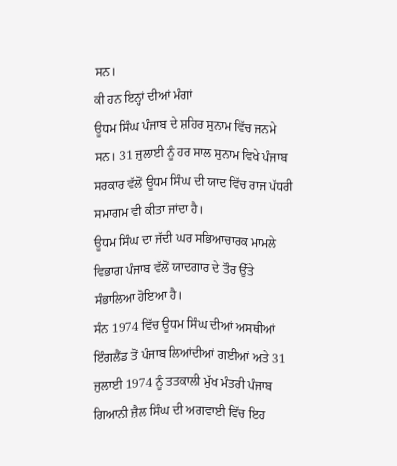ਸਨ।
ਕੀ ਹਨ ਇਨ੍ਹਾਂ ਦੀਆਂ ਮੰਗਾਂ
ਊਧਮ ਸਿੰਘ ਪੰਜਾਬ ਦੇ ਸ਼ਹਿਰ ਸੁਨਾਮ ਵਿੱਚ ਜਨਮੇ ਸਨ। 31 ਜੁਲਾਈ ਨੂੰ ਹਰ ਸਾਲ ਸੁਨਾਮ ਵਿਖੇ ਪੰਜਾਬ ਸਰਕਾਰ ਵੱਲੋਂ ਊਧਮ ਸਿੰਘ ਦੀ ਯਾਦ ਵਿੱਚ ਰਾਜ ਪੱਧਰੀ ਸਮਾਗਮ ਵੀ ਕੀਤਾ ਜਾਂਦਾ ਹੈ।
ਊਧਮ ਸਿੰਘ ਦਾ ਜੱਦੀ ਘਰ ਸਭਿਆਚਾਰਕ ਮਾਮਲੇ ਵਿਭਾਗ ਪੰਜਾਬ ਵੱਲੋਂ ਯਾਦਗਾਰ ਦੇ ਤੌਰ ਉੱਤੇ ਸੰਭਾਲਿਆ ਹੋਇਆ ਹੈ।
ਸੰਨ 1974 ਵਿੱਚ ਊਧਮ ਸਿੰਘ ਦੀਆਂ ਅਸਥੀਆਂ ਇੰਗਲੈਂਡ ਤੋਂ ਪੰਜਾਬ ਲਿਆਂਦੀਆਂ ਗਈਆਂ ਅਤੇ 31 ਜੁਲਾਈ 1974 ਨੂੰ ਤਤਕਾਲੀ ਮੁੱਖ ਮੰਤਰੀ ਪੰਜਾਬ ਗਿਆਨੀ ਜ਼ੈਲ ਸਿੰਘ ਦੀ ਅਗਵਾਈ ਵਿੱਚ ਇਹ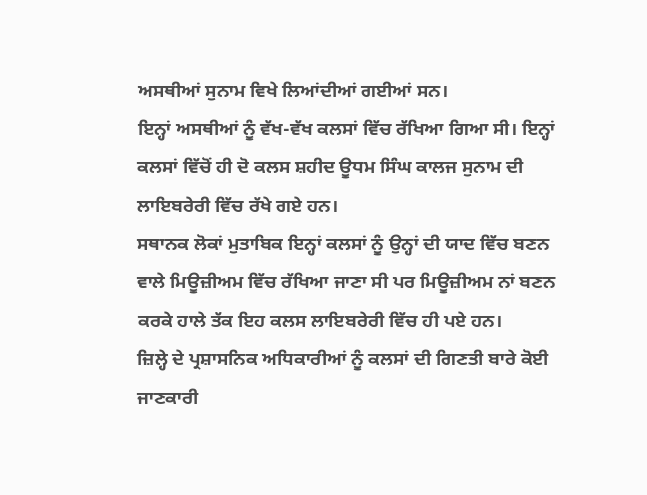ਅਸਥੀਆਂ ਸੁਨਾਮ ਵਿਖੇ ਲਿਆਂਦੀਆਂ ਗਈਆਂ ਸਨ।
ਇਨ੍ਹਾਂ ਅਸਥੀਆਂ ਨੂੰ ਵੱਖ-ਵੱਖ ਕਲਸਾਂ ਵਿੱਚ ਰੱਖਿਆ ਗਿਆ ਸੀ। ਇਨ੍ਹਾਂ ਕਲਸਾਂ ਵਿੱਚੋਂ ਹੀ ਦੋ ਕਲਸ ਸ਼ਹੀਦ ਊਧਮ ਸਿੰਘ ਕਾਲਜ ਸੁਨਾਮ ਦੀ ਲਾਇਬਰੇਰੀ ਵਿੱਚ ਰੱਖੇ ਗਏ ਹਨ।
ਸਥਾਨਕ ਲੋਕਾਂ ਮੁਤਾਬਿਕ ਇਨ੍ਹਾਂ ਕਲਸਾਂ ਨੂੰ ਉਨ੍ਹਾਂ ਦੀ ਯਾਦ ਵਿੱਚ ਬਣਨ ਵਾਲੇ ਮਿਊਜ਼ੀਅਮ ਵਿੱਚ ਰੱਖਿਆ ਜਾਣਾ ਸੀ ਪਰ ਮਿਊਜ਼ੀਅਮ ਨਾਂ ਬਣਨ ਕਰਕੇ ਹਾਲੇ ਤੱਕ ਇਹ ਕਲਸ ਲਾਇਬਰੇਰੀ ਵਿੱਚ ਹੀ ਪਏ ਹਨ।
ਜ਼ਿਲ੍ਹੇ ਦੇ ਪ੍ਰਸ਼ਾਸਨਿਕ ਅਧਿਕਾਰੀਆਂ ਨੂੰ ਕਲਸਾਂ ਦੀ ਗਿਣਤੀ ਬਾਰੇ ਕੋਈ ਜਾਣਕਾਰੀ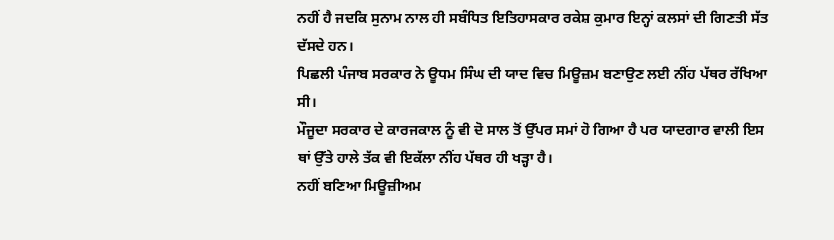ਨਹੀਂ ਹੈ ਜਦਕਿ ਸੁਨਾਮ ਨਾਲ ਹੀ ਸਬੰਧਿਤ ਇਤਿਹਾਸਕਾਰ ਰਕੇਸ਼ ਕੁਮਾਰ ਇਨ੍ਹਾਂ ਕਲਸਾਂ ਦੀ ਗਿਣਤੀ ਸੱਤ ਦੱਸਦੇ ਹਨ।
ਪਿਛਲੀ ਪੰਜਾਬ ਸਰਕਾਰ ਨੇ ਊਧਮ ਸਿੰਘ ਦੀ ਯਾਦ ਵਿਚ ਮਿਊਜ਼ਮ ਬਣਾਉਣ ਲਈ ਨੀਂਹ ਪੱਥਰ ਰੱਖਿਆ ਸੀ।
ਮੌਜੂਦਾ ਸਰਕਾਰ ਦੇ ਕਾਰਜਕਾਲ ਨੂੰ ਵੀ ਦੋ ਸਾਲ ਤੋਂ ਉੱਪਰ ਸਮਾਂ ਹੋ ਗਿਆ ਹੈ ਪਰ ਯਾਦਗਾਰ ਵਾਲੀ ਇਸ ਥਾਂ ਉੱਤੇ ਹਾਲੇ ਤੱਕ ਵੀ ਇਕੱਲਾ ਨੀਂਹ ਪੱਥਰ ਹੀ ਖੜ੍ਹਾ ਹੈ।
ਨਹੀਂ ਬਣਿਆ ਮਿਊਜ਼ੀਅਮ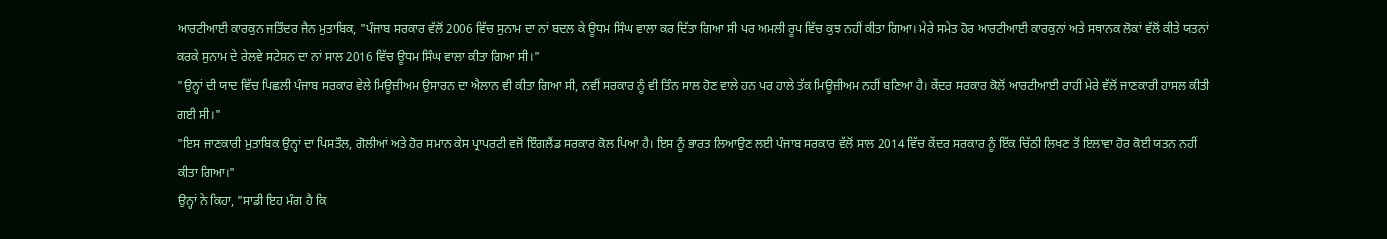ਆਰਟੀਆਈ ਕਾਰਕੁਨ ਜਤਿੰਦਰ ਜੈਨ ਮੁਤਾਬਿਕ, "ਪੰਜਾਬ ਸਰਕਾਰ ਵੱਲੋਂ 2006 ਵਿੱਚ ਸੁਨਾਮ ਦਾ ਨਾਂ ਬਦਲ ਕੇ ਊਧਮ ਸਿੰਘ ਵਾਲਾ ਕਰ ਦਿੱਤਾ ਗਿਆ ਸੀ ਪਰ ਅਮਲੀ ਰੂਪ ਵਿੱਚ ਕੁਝ ਨਹੀਂ ਕੀਤਾ ਗਿਆ। ਮੇਰੇ ਸਮੇਤ ਹੋਰ ਆਰਟੀਆਈ ਕਾਰਕੁਨਾਂ ਅਤੇ ਸਥਾਨਕ ਲੋਕਾਂ ਵੱਲੋਂ ਕੀਤੇ ਯਤਨਾਂ ਕਰਕੇ ਸੁਨਾਮ ਦੇ ਰੇਲਵੇ ਸਟੇਸ਼ਨ ਦਾ ਨਾਂ ਸਾਲ 2016 ਵਿੱਚ ਊਧਮ ਸਿੰਘ ਵਾਲਾ ਕੀਤਾ ਗਿਆ ਸੀ।"
"ਉਨ੍ਹਾਂ ਦੀ ਯਾਦ ਵਿੱਚ ਪਿਛਲੀ ਪੰਜਾਬ ਸਰਕਾਰ ਵੇਲੇ ਮਿਊਜ਼ੀਅਮ ਉਸਾਰਨ ਦਾ ਐਲਾਨ ਵੀ ਕੀਤਾ ਗਿਆ ਸੀ, ਨਵੀਂ ਸਰਕਾਰ ਨੂੰ ਵੀ ਤਿੰਨ ਸਾਲ ਹੋਣ ਵਾਲੇ ਹਨ ਪਰ ਹਾਲੇ ਤੱਕ ਮਿਊਜ਼ੀਅਮ ਨਹੀਂ ਬਣਿਆ ਹੈ। ਕੇਂਦਰ ਸਰਕਾਰ ਕੋਲੋਂ ਆਰਟੀਆਈ ਰਾਹੀਂ ਮੇਰੇ ਵੱਲੋਂ ਜਾਣਕਾਰੀ ਹਾਸਲ ਕੀਤੀ ਗਈ ਸੀ।"
"ਇਸ ਜਾਣਕਾਰੀ ਮੁਤਾਬਿਕ ਉਨ੍ਹਾਂ ਦਾ ਪਿਸਤੌਲ, ਗੋਲੀਆਂ ਅਤੇ ਹੋਰ ਸਮਾਨ ਕੇਸ ਪ੍ਰਾਪਰਟੀ ਵਜੋਂ ਇੰਗਲੈਂਡ ਸਰਕਾਰ ਕੋਲ ਪਿਆ ਹੈ। ਇਸ ਨੂੰ ਭਾਰਤ ਲਿਆਉਣ ਲਈ ਪੰਜਾਬ ਸਰਕਾਰ ਵੱਲੋਂ ਸਾਲ 2014 ਵਿੱਚ ਕੇਂਦਰ ਸਰਕਾਰ ਨੂੰ ਇੱਕ ਚਿੱਠੀ ਲਿਖਣ ਤੋਂ ਇਲਾਵਾ ਹੋਰ ਕੋਈ ਯਤਨ ਨਹੀਂ ਕੀਤਾ ਗਿਆ।"
ਉਨ੍ਹਾਂ ਨੇ ਕਿਹਾ, "ਸਾਡੀ ਇਹ ਮੰਗ ਹੈ ਕਿ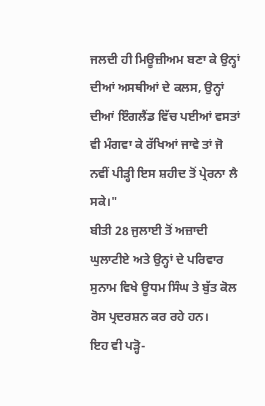ਜਲਦੀ ਹੀ ਮਿਊਜ਼ੀਅਮ ਬਣਾ ਕੇ ਉਨ੍ਹਾਂ ਦੀਆਂ ਅਸਥੀਆਂ ਦੇ ਕਲਸ, ਉਨ੍ਹਾਂ ਦੀਆਂ ਇੰਗਲੈਂਡ ਵਿੱਚ ਪਈਆਂ ਵਸਤਾਂ ਵੀ ਮੰਗਵਾ ਕੇ ਰੱਖਿਆਂ ਜਾਵੇ ਤਾਂ ਜੋ ਨਵੀਂ ਪੀੜ੍ਹੀ ਇਸ ਸ਼ਹੀਦ ਤੋਂ ਪ੍ਰੇਰਨਾ ਲੈ ਸਕੇ।"
ਬੀਤੀ 28 ਜੁਲਾਈ ਤੋਂ ਅਜ਼ਾਦੀ ਘੁਲਾਟੀਏ ਅਤੇ ਉਨ੍ਹਾਂ ਦੇ ਪਰਿਵਾਰ ਸੁਨਾਮ ਵਿਖੇ ਊਧਮ ਸਿੰਘ ਤੇ ਬੁੱਤ ਕੋਲ ਰੋਸ ਪ੍ਰਦਰਸ਼ਨ ਕਰ ਰਹੇ ਹਨ।
ਇਹ ਵੀ ਪੜ੍ਹੋ-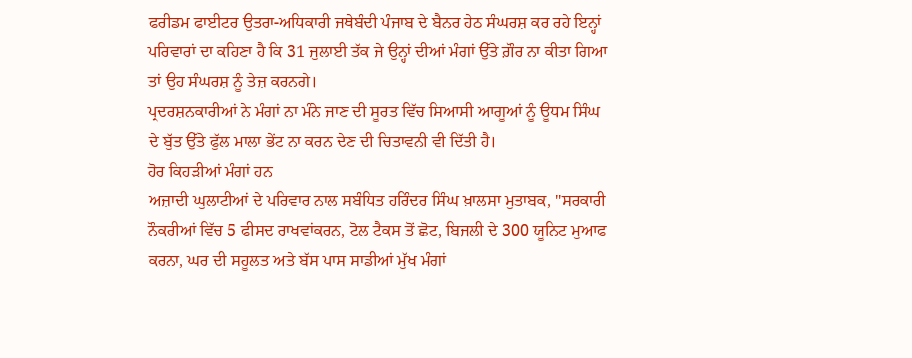ਫਰੀਡਮ ਫਾਈਟਰ ਉਤਰਾ-ਅਧਿਕਾਰੀ ਜਥੇਬੰਦੀ ਪੰਜਾਬ ਦੇ ਬੈਨਰ ਹੇਠ ਸੰਘਰਸ਼ ਕਰ ਰਹੇ ਇਨ੍ਹਾਂ ਪਰਿਵਾਰਾਂ ਦਾ ਕਹਿਣਾ ਹੈ ਕਿ 31 ਜੁਲਾਈ ਤੱਕ ਜੇ ਉਨ੍ਹਾਂ ਦੀਆਂ ਮੰਗਾਂ ਉੱਤੇ ਗ਼ੌਰ ਨਾ ਕੀਤਾ ਗਿਆ ਤਾਂ ਉਹ ਸੰਘਰਸ਼ ਨੂੰ ਤੇਜ਼ ਕਰਨਗੇ।
ਪ੍ਰਦਰਸ਼ਨਕਾਰੀਆਂ ਨੇ ਮੰਗਾਂ ਨਾ ਮੰਨੇ ਜਾਣ ਦੀ ਸੂਰਤ ਵਿੱਚ ਸਿਆਸੀ ਆਗੂਆਂ ਨੂੰ ਊਧਮ ਸਿੰਘ ਦੇ ਬੁੱਤ ਉੱਤੇ ਫੁੱਲ ਮਾਲਾ ਭੇਂਟ ਨਾ ਕਰਨ ਦੇਣ ਦੀ ਚਿਤਾਵਨੀ ਵੀ ਦਿੱਤੀ ਹੈ।
ਹੋਰ ਕਿਹੜੀਆਂ ਮੰਗਾਂ ਹਨ
ਅਜ਼ਾਦੀ ਘੁਲਾਟੀਆਂ ਦੇ ਪਰਿਵਾਰ ਨਾਲ ਸਬੰਧਿਤ ਹਰਿੰਦਰ ਸਿੰਘ ਖ਼ਾਲਸਾ ਮੁਤਾਬਕ, "ਸਰਕਾਰੀ ਨੌਕਰੀਆਂ ਵਿੱਚ 5 ਫੀਸਦ ਰਾਖਵਾਂਕਰਨ, ਟੋਲ ਟੈਕਸ ਤੋਂ ਛੋਟ, ਬਿਜਲੀ ਦੇ 300 ਯੂਨਿਟ ਮੁਆਫ ਕਰਨਾ, ਘਰ ਦੀ ਸਹੂਲਤ ਅਤੇ ਬੱਸ ਪਾਸ ਸਾਡੀਆਂ ਮੁੱਖ ਮੰਗਾਂ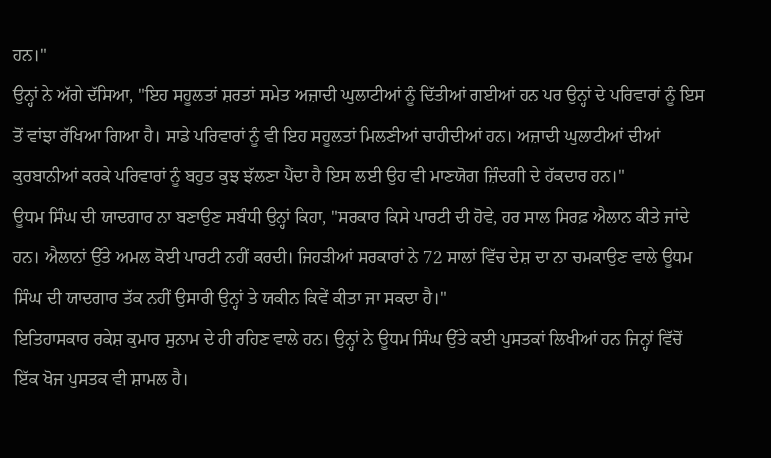ਹਨ।"
ਉਨ੍ਹਾਂ ਨੇ ਅੱਗੇ ਦੱਸਿਆ, "ਇਹ ਸਹੂਲਤਾਂ ਸ਼ਰਤਾਂ ਸਮੇਤ ਅਜ਼ਾਦੀ ਘੁਲਾਟੀਆਂ ਨੂੰ ਦਿੱਤੀਆਂ ਗਈਆਂ ਹਨ ਪਰ ਉਨ੍ਹਾਂ ਦੇ ਪਰਿਵਾਰਾਂ ਨੂੰ ਇਸ ਤੋਂ ਵਾਂਝਾ ਰੱਖਿਆ ਗਿਆ ਹੈ। ਸਾਡੇ ਪਰਿਵਾਰਾਂ ਨੂੰ ਵੀ ਇਹ ਸਹੂਲਤਾਂ ਮਿਲਣੀਆਂ ਚਾਹੀਦੀਆਂ ਹਨ। ਅਜ਼ਾਦੀ ਘੁਲਾਟੀਆਂ ਦੀਆਂ ਕੁਰਬਾਨੀਆਂ ਕਰਕੇ ਪਰਿਵਾਰਾਂ ਨੂੰ ਬਹੁਤ ਕੁਝ ਝੱਲਣਾ ਪੈਂਦਾ ਹੈ ਇਸ ਲਈ ਉਹ ਵੀ ਮਾਣਯੋਗ ਜ਼ਿੰਦਗੀ ਦੇ ਹੱਕਦਾਰ ਹਨ।"
ਊਧਮ ਸਿੰਘ ਦੀ ਯਾਦਗਾਰ ਨਾ ਬਣਾਉਣ ਸਬੰਧੀ ਉਨ੍ਹਾਂ ਕਿਹਾ, "ਸਰਕਾਰ ਕਿਸੇ ਪਾਰਟੀ ਦੀ ਹੋਵੇ, ਹਰ ਸਾਲ ਸਿਰਫ਼ ਐਲਾਨ ਕੀਤੇ ਜਾਂਦੇ ਹਨ। ਐਲਾਨਾਂ ਉੱਤੇ ਅਮਲ ਕੋਈ ਪਾਰਟੀ ਨਹੀਂ ਕਰਦੀ। ਜਿਹੜੀਆਂ ਸਰਕਾਰਾਂ ਨੇ 72 ਸਾਲਾਂ ਵਿੱਚ ਦੇਸ਼ ਦਾ ਨਾ ਚਮਕਾਉਣ ਵਾਲੇ ਊਧਮ ਸਿੰਘ ਦੀ ਯਾਦਗਾਰ ਤੱਕ ਨਹੀਂ ਉਸਾਰੀ ਉਨ੍ਹਾਂ ਤੇ ਯਕੀਨ ਕਿਵੇਂ ਕੀਤਾ ਜਾ ਸਕਦਾ ਹੈ।"
ਇਤਿਹਾਸਕਾਰ ਰਕੇਸ਼ ਕੁਮਾਰ ਸੁਨਾਮ ਦੇ ਹੀ ਰਹਿਣ ਵਾਲੇ ਹਨ। ਉਨ੍ਹਾਂ ਨੇ ਊਧਮ ਸਿੰਘ ਉੱਤੇ ਕਈ ਪੁਸਤਕਾਂ ਲਿਖੀਆਂ ਹਨ ਜਿਨ੍ਹਾਂ ਵਿੱਚੋਂ ਇੱਕ ਖੋਜ ਪੁਸਤਕ ਵੀ ਸ਼ਾਮਲ ਹੈ।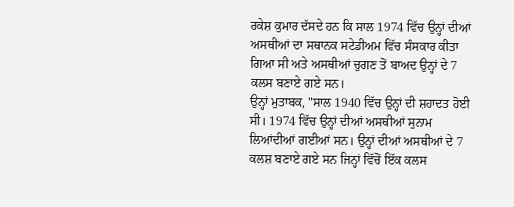ਰਕੇਸ਼ ਕੁਮਾਰ ਦੱਸਦੇ ਹਨ ਕਿ ਸਾਲ 1974 ਵਿੱਚ ਉਨ੍ਹਾਂ ਦੀਆਂ ਅਸਥੀਆਂ ਦਾ ਸਥਾਨਕ ਸਟੇਡੀਅਮ ਵਿੱਚ ਸੰਸਕਾਰ ਕੀਤਾ ਗਿਆ ਸੀ ਅਤੇ ਅਸਥੀਆਂ ਚੁਗਣ ਤੋਂ ਬਾਅਦ ਉਨ੍ਹਾਂ ਦੇ 7 ਕਲਸ ਬਣਾਏ ਗਏ ਸਨ।
ਉਨ੍ਹਾਂ ਮੁਤਾਬਕ, "ਸਾਲ 1940 ਵਿੱਚ ਉਨ੍ਹਾਂ ਦੀ ਸ਼ਹਾਦਤ ਹੋਈ ਸੀ। 1974 ਵਿੱਚ ਉਨ੍ਹਾਂ ਦੀਆਂ ਅਸਥੀਆਂ ਸੁਨਾਮ ਲਿਆਂਦੀਆਂ ਗਈਆਂ ਸਨ। ਉਨ੍ਹਾਂ ਦੀਆਂ ਅਸਥੀਆਂ ਦੇ 7 ਕਲਸ਼ ਬਣਾਏ ਗਏ ਸਨ ਜਿਨ੍ਹਾਂ ਵਿੱਚੋਂ ਇੱਕ ਕਲਸ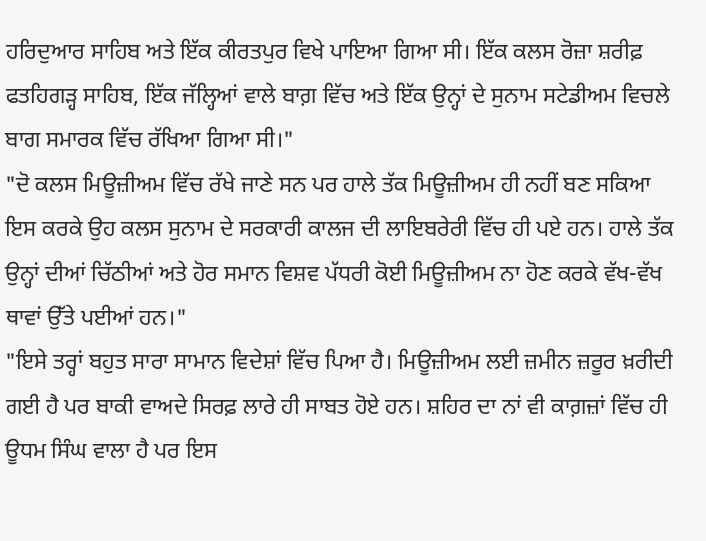ਹਰਿਦੁਆਰ ਸਾਹਿਬ ਅਤੇ ਇੱਕ ਕੀਰਤਪੁਰ ਵਿਖੇ ਪਾਇਆ ਗਿਆ ਸੀ। ਇੱਕ ਕਲਸ ਰੋਜ਼ਾ ਸ਼ਰੀਫ਼ ਫਤਹਿਗੜ੍ਹ ਸਾਹਿਬ, ਇੱਕ ਜੱਲ੍ਹਿਆਂ ਵਾਲੇ ਬਾਗ਼ ਵਿੱਚ ਅਤੇ ਇੱਕ ਉਨ੍ਹਾਂ ਦੇ ਸੁਨਾਮ ਸਟੇਡੀਅਮ ਵਿਚਲੇ ਬਾਗ ਸਮਾਰਕ ਵਿੱਚ ਰੱਖਿਆ ਗਿਆ ਸੀ।"
"ਦੋ ਕਲਸ ਮਿਊਜ਼ੀਅਮ ਵਿੱਚ ਰੱਖੇ ਜਾਣੇ ਸਨ ਪਰ ਹਾਲੇ ਤੱਕ ਮਿਊਜ਼ੀਅਮ ਹੀ ਨਹੀਂ ਬਣ ਸਕਿਆ ਇਸ ਕਰਕੇ ਉਹ ਕਲਸ ਸੁਨਾਮ ਦੇ ਸਰਕਾਰੀ ਕਾਲਜ ਦੀ ਲਾਇਬਰੇਰੀ ਵਿੱਚ ਹੀ ਪਏ ਹਨ। ਹਾਲੇ ਤੱਕ ਉਨ੍ਹਾਂ ਦੀਆਂ ਚਿੱਠੀਆਂ ਅਤੇ ਹੋਰ ਸਮਾਨ ਵਿਸ਼ਵ ਪੱਧਰੀ ਕੋਈ ਮਿਊਜ਼ੀਅਮ ਨਾ ਹੋਣ ਕਰਕੇ ਵੱਖ-ਵੱਖ ਥਾਵਾਂ ਉੱਤੇ ਪਈਆਂ ਹਨ।"
"ਇਸੇ ਤਰ੍ਹਾਂ ਬਹੁਤ ਸਾਰਾ ਸਾਮਾਨ ਵਿਦੇਸ਼ਾਂ ਵਿੱਚ ਪਿਆ ਹੈ। ਮਿਊਜ਼ੀਅਮ ਲਈ ਜ਼ਮੀਨ ਜ਼ਰੂਰ ਖ਼ਰੀਦੀ ਗਈ ਹੈ ਪਰ ਬਾਕੀ ਵਾਅਦੇ ਸਿਰਫ਼ ਲਾਰੇ ਹੀ ਸਾਬਤ ਹੋਏ ਹਨ। ਸ਼ਹਿਰ ਦਾ ਨਾਂ ਵੀ ਕਾਗ਼ਜ਼ਾਂ ਵਿੱਚ ਹੀ ਊਧਮ ਸਿੰਘ ਵਾਲਾ ਹੈ ਪਰ ਇਸ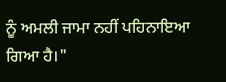ਨੂੰ ਅਮਲੀ ਜਾਮਾ ਨਹੀਂ ਪਹਿਨਾਇਆ ਗਿਆ ਹੈ।"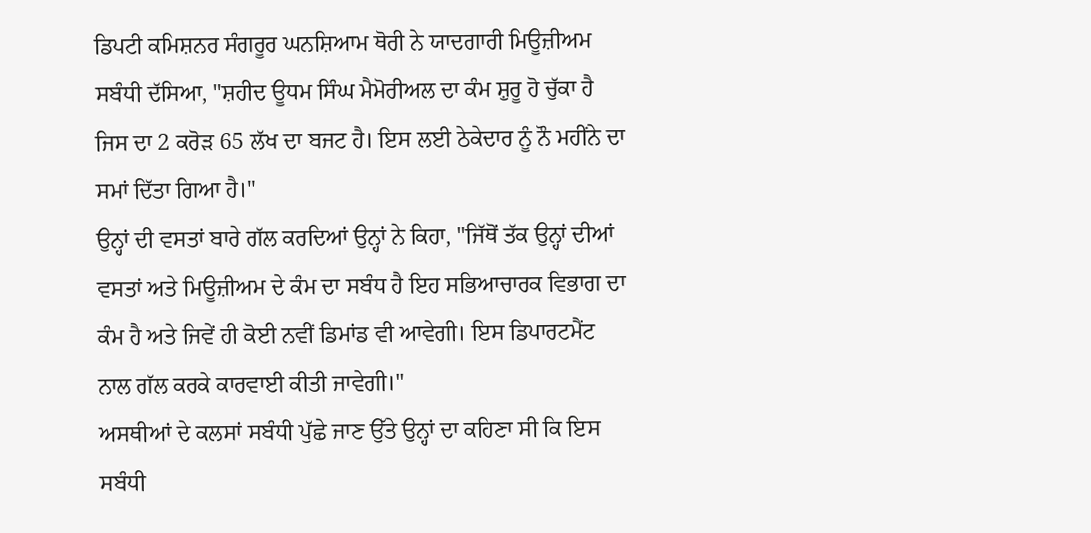ਡਿਪਟੀ ਕਮਿਸ਼ਨਰ ਸੰਗਰੂਰ ਘਨਸ਼ਿਆਮ ਥੋਰੀ ਨੇ ਯਾਦਗਾਰੀ ਮਿਊਜ਼ੀਅਮ ਸਬੰਧੀ ਦੱਸਿਆ, "ਸ਼ਹੀਦ ਊਧਮ ਸਿੰਘ ਮੈਮੋਰੀਅਲ ਦਾ ਕੰਮ ਸ਼ੁਰੂ ਹੋ ਚੁੱਕਾ ਹੈ ਜਿਸ ਦਾ 2 ਕਰੋੜ 65 ਲੱਖ ਦਾ ਬਜਟ ਹੈ। ਇਸ ਲਈ ਠੇਕੇਦਾਰ ਨੂੰ ਨੌ ਮਹੀਂਨੇ ਦਾ ਸਮਾਂ ਦਿੱਤਾ ਗਿਆ ਹੈ।"
ਉਨ੍ਹਾਂ ਦੀ ਵਸਤਾਂ ਬਾਰੇ ਗੱਲ ਕਰਦਿਆਂ ਉਨ੍ਹਾਂ ਨੇ ਕਿਹਾ, "ਜਿੱਥੋਂ ਤੱਕ ਉਨ੍ਹਾਂ ਦੀਆਂ ਵਸਤਾਂ ਅਤੇ ਮਿਊਜ਼ੀਅਮ ਦੇ ਕੰਮ ਦਾ ਸਬੰਧ ਹੈ ਇਹ ਸਭਿਆਚਾਰਕ ਵਿਭਾਗ ਦਾ ਕੰਮ ਹੈ ਅਤੇ ਜਿਵੇਂ ਹੀ ਕੋਈ ਨਵੀਂ ਡਿਮਾਂਡ ਵੀ ਆਵੇਗੀ। ਇਸ ਡਿਪਾਰਟਮੈਂਟ ਨਾਲ ਗੱਲ ਕਰਕੇ ਕਾਰਵਾਈ ਕੀਤੀ ਜਾਵੇਗੀ।"
ਅਸਥੀਆਂ ਦੇ ਕਲਸਾਂ ਸਬੰਧੀ ਪੁੱਛੇ ਜਾਣ ਉੱਤੇ ਉਨ੍ਹਾਂ ਦਾ ਕਹਿਣਾ ਸੀ ਕਿ ਇਸ ਸਬੰਧੀ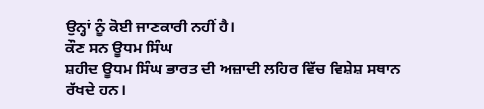ਉਨ੍ਹਾਂ ਨੂੰ ਕੋਈ ਜਾਣਕਾਰੀ ਨਹੀਂ ਹੈ।
ਕੌਣ ਸਨ ਊਧਮ ਸਿੰਘ
ਸ਼ਹੀਦ ਊਧਮ ਸਿੰਘ ਭਾਰਤ ਦੀ ਅਜ਼ਾਦੀ ਲਹਿਰ ਵਿੱਚ ਵਿਸ਼ੇਸ਼ ਸਥਾਨ ਰੱਖਦੇ ਹਨ।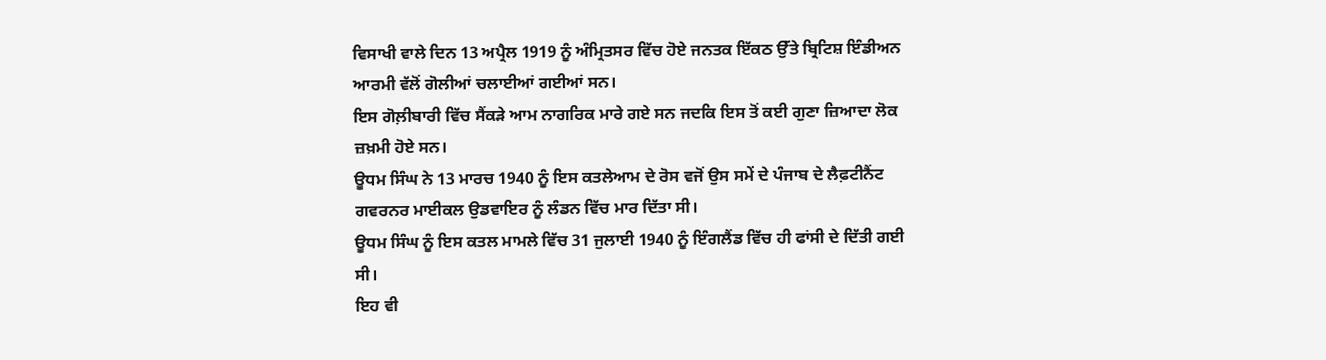ਵਿਸਾਖੀ ਵਾਲੇ ਦਿਨ 13 ਅਪ੍ਰੈਲ 1919 ਨੂੰ ਅੰਮ੍ਰਿਤਸਰ ਵਿੱਚ ਹੋਏ ਜਨਤਕ ਇੱਕਠ ਉੱਤੇ ਬ੍ਰਿਟਿਸ਼ ਇੰਡੀਅਨ ਆਰਮੀ ਵੱਲੋਂ ਗੋਲੀਆਂ ਚਲਾਈਆਂ ਗਈਆਂ ਸਨ।
ਇਸ ਗੋਲ਼ੀਬਾਰੀ ਵਿੱਚ ਸੈਂਕੜੇ ਆਮ ਨਾਗਰਿਕ ਮਾਰੇ ਗਏ ਸਨ ਜਦਕਿ ਇਸ ਤੋਂ ਕਈ ਗੁਣਾ ਜ਼ਿਆਦਾ ਲੋਕ ਜ਼ਖ਼ਮੀ ਹੋਏ ਸਨ।
ਊਧਮ ਸਿੰਘ ਨੇ 13 ਮਾਰਚ 1940 ਨੂੰ ਇਸ ਕਤਲੇਆਮ ਦੇ ਰੋਸ ਵਜੋਂ ਉਸ ਸਮੇਂ ਦੇ ਪੰਜਾਬ ਦੇ ਲੈਫ਼ਟੀਨੈਂਟ ਗਵਰਨਰ ਮਾਈਕਲ ਉਡਵਾਇਰ ਨੂੰ ਲੰਡਨ ਵਿੱਚ ਮਾਰ ਦਿੱਤਾ ਸੀ।
ਊਧਮ ਸਿੰਘ ਨੂੰ ਇਸ ਕਤਲ ਮਾਮਲੇ ਵਿੱਚ 31 ਜੁਲਾਈ 1940 ਨੂੰ ਇੰਗਲੈਂਡ ਵਿੱਚ ਹੀ ਫਾਂਸੀ ਦੇ ਦਿੱਤੀ ਗਈ ਸੀ।
ਇਹ ਵੀ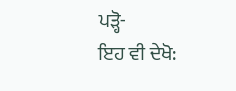ਪੜ੍ਹੋ-
ਇਹ ਵੀ ਦੇਖੋ: